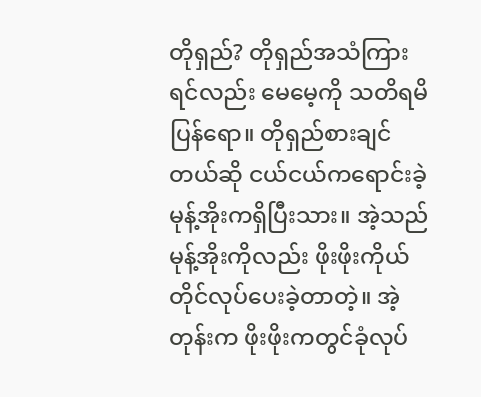တိုရှည်? တိုရှည်အသံကြားရင်လည်း မေမေ့ကို သတိရမိပြန်ရော။ တိုရှည်စားချင်တယ်ဆို ငယ်ငယ်ကရောင်းခဲ့ မုန့်အိုးကရှိပြီးသား။ အဲ့သည်မုန့်အိုးကိုလည်း ဖိုးဖိုးကိုယ်တိုင်လုပ်ပေးခဲ့တာတဲ့။ အဲ့တုန်းက ဖိုးဖိုးကတွင်ခုံလုပ်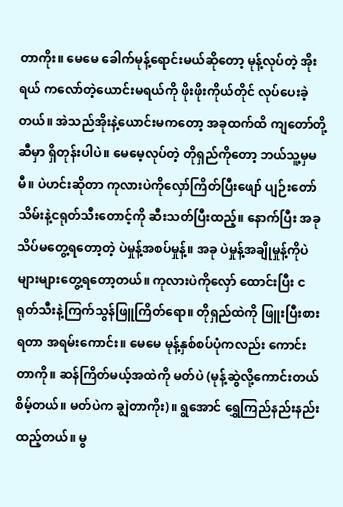တာကိုး။ မေမေ ခေါက်မုန့်ရောင်းမယ်ဆိုတော့ မုန့်လုပ်တဲ့ အိုးရယ် ကလော်တဲ့ယောင်းမရယ်ကို ဖိုးဖိုးကိုယ်တိုင် လုပ်ပေးခဲ့တယ်။ အဲသည်အိုးနဲ့ယောင်းမကတော့ အခုထက်ထိ ကျတော်တို့ဆီမှာ ရှိတုန်းပါပဲ။ မေမေ့လုပ်တဲ့ တိုရှည်ကိုတော့ ဘယ်သူ့မှမမီ။ ပဲဟင်းဆိုတာ ကုလားပဲကိုလှော်ကြိတ်ပြီးဖျော် ပျဉ်းတော်သိမ်းနဲ့ငရုတ်သီးတောင့်ကို ဆီးသတ်ပြီးထည့်။ နောက်ပြီး အခုသိပ်မတွေ့ရတော့တဲ့ ပဲမှုန့်အစပ်မှုန့်။ အခု ပဲမှုန့်အချိုမှုန့်ကိုပဲ များများတွေ့ရတော့တယ်။ ကုလားပဲကိုလှော် ထောင်းပြီး ငရုတ်သီးနဲ့ကြက်သွန်ဖြူကြိတ်ရော။ တိုရှည်ထဲကို ဖြူးပြီးစားရတာ အရမ်းကောင်း။ မေမေ မုန့်နှစ်စပ်ပုံကလည်း ကောင်းတာကို။ ဆန်ကြိတ်မယ့်အထဲကို မတ်ပဲ (မုန့်ဆွဲလို့ကောင်းတယ် စိမ့်တယ်။ မတ်ပဲက ချွဲတာကိုး)။ ရွအောင် ရွှေကြည်နည်းနည်းထည့်တယ်။ မွ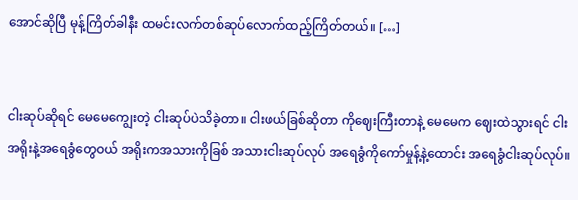အောင်ဆိုပြီ မုန့်ကြိတ်ခါနီး ထမင်းလက်တစ်ဆုပ်လောက်ထည့်ကြိတ်တယ်။ […]


ငါးဆုပ်ဆိုရင် မေမေကျွေးတဲ့ ငါးဆုပ်ပဲသိခဲ့တာ။ ငါးဖယ်ခြစ်ဆိုတာ ကိုဈေးကြီးတာနဲ့ မေမေက ဈေးထဲသွားရင် ငါးအရိုးနဲ့အရေခွံတွေဝယ် အရိုးကအသားကိုခြစ် အသားငါးဆုပ်လုပ် အရေခွံကိုကော်မှုန့်နဲ့ထောင်း အရေခွံငါးဆုပ်လုပ်။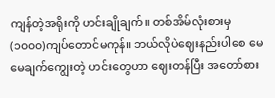ကျန်တဲ့အရိုးကို ဟင်းချိုချက်။ တစ်အိမ်လုံးစားမှ (၁၀၀၀)ကျပ်တောင်မကုန်။ ဘယ်လိုပဲဈေးနည်းပါစေ မေမေချက်ကျွေးတဲ့ ဟင်းတွေဟာ ဈေးတန်ပြီး အတော်စား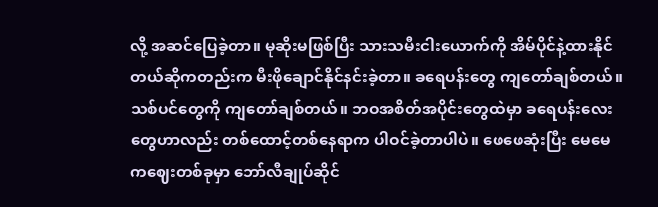လို့ အဆင်ပြေခဲ့တာ။ မုဆိုးမဖြစ်ပြီး သားသမီးငါးယောက်ကို အိမ်ပိုင်နဲ့ထားနိုင်တယ်ဆိုကတည်းက မီးဖိုချောင်နိုင်နင်းခဲ့တာ။ ခရေပန်းတွေ ကျတော်ချစ်တယ်။ သစ်ပင်တွေကို ကျတော်ချစ်တယ်။ ဘဝအစိတ်အပိုင်းတွေထဲမှာ ခရေပန်းလေးတွေဟာလည်း တစ်ထောင့်တစ်နေရာက ပါဝင်ခဲ့တာပါပဲ။ ဖေဖေဆုံးပြီး မေမေကဈေးတစ်ခုမှာ ဘော်လီချုပ်ဆိုင်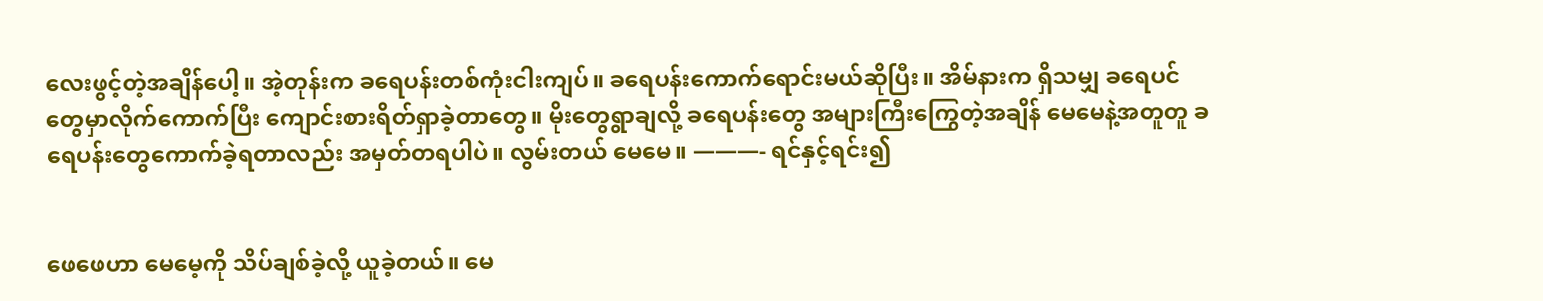လေးဖွင့်တဲ့အချိန်ပေါ့။ အဲ့တုန်းက ခရေပန်းတစ်ကုံးငါးကျပ်။ ခရေပန်းကောက်ရောင်းမယ်ဆိုပြီး။ အိမ်နားက ရှိသမျှ ခရေပင်တွေမှာလိုက်ကောက်ပြီး ကျောင်းစားရိတ်ရှာခဲ့တာတွေ။ မိုးတွေရွာချလို့ ခရေပန်းတွေ အများကြီးကြွေတဲ့အချိန် မေမေနဲ့အတူတူ ခရေပန်းတွေကောက်ခဲ့ရတာလည်း အမှတ်တရပါပဲ။ လွမ်းတယ် မေမေ။ ———- ရင်နှင့်ရင်း၍


ဖေဖေဟာ မေမေ့ကို သိပ်ချစ်ခဲ့လို့ ယူခဲ့တယ်။ မေ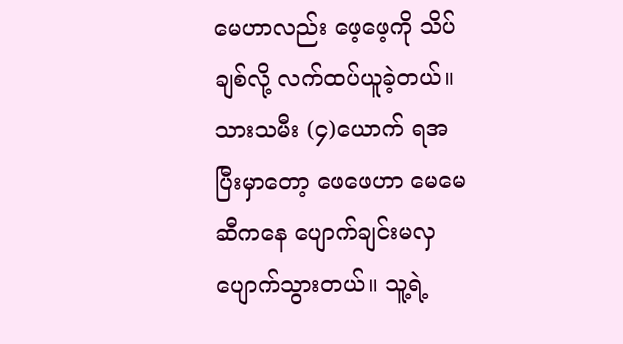မေဟာလည်း ဖေ့ဖေ့ကို သိပ်ချစ်လို့ လက်ထပ်ယူခဲ့တယ်။ သားသမီး (၄)ယောက် ရအပြီးမှာတော့ ဖေဖေဟာ မေမေဆီကနေ ပျောက်ချင်းမလှ ပျောက်သွားတယ်။ သူ့ရဲ့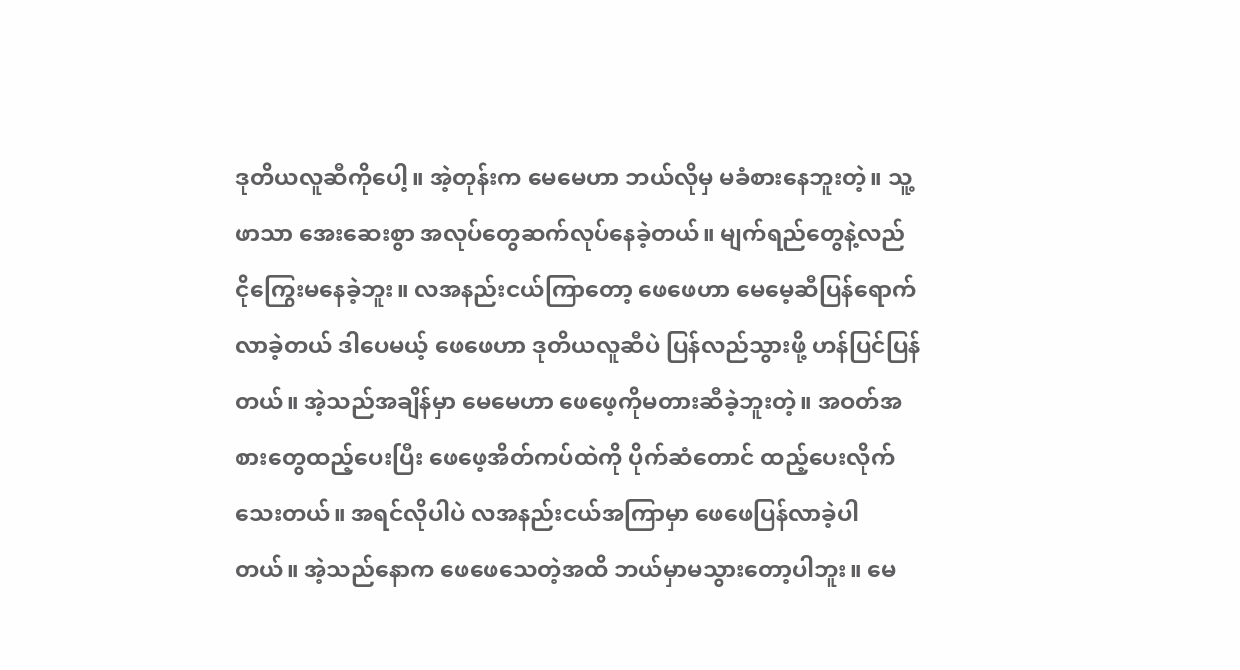ဒုတိယလူဆီကိုပေါ့။ အဲ့တုန်းက မေမေဟာ ဘယ်လိုမှ မခံစားနေဘူးတဲ့။ သူ့ဖာသာ အေးဆေးစွာ အလုပ်တွေဆက်လုပ်နေခဲ့တယ်။ မျက်ရည်တွေနဲ့လည် ငိုကြွေးမနေခဲ့ဘူး။ လအနည်းငယ်ကြာတော့ ဖေဖေဟာ မေမေ့ဆီပြန်ရောက်လာခဲ့တယ် ဒါပေမယ့် ဖေဖေဟာ ဒုတိယလူဆီပဲ ပြန်လည်သွားဖို့ ဟန်ပြင်ပြန်တယ်။ အဲ့သည်အချိန်မှာ မေမေဟာ ဖေဖေ့ကိုမတားဆီခဲ့ဘူးတဲ့။ အဝတ်အစားတွေထည့်ပေးပြီး ဖေဖေ့အိတ်ကပ်ထဲကို ပိုက်ဆံတောင် ထည့်ပေးလိုက်သေးတယ်။ အရင်လိုပါပဲ လအနည်းငယ်အကြာမှာ ဖေဖေပြန်လာခဲ့ပါတယ်။ အဲ့သည်နောက ဖေဖေသေတဲ့အထိ ဘယ်မှာမသွားတော့ပါဘူး။ မေ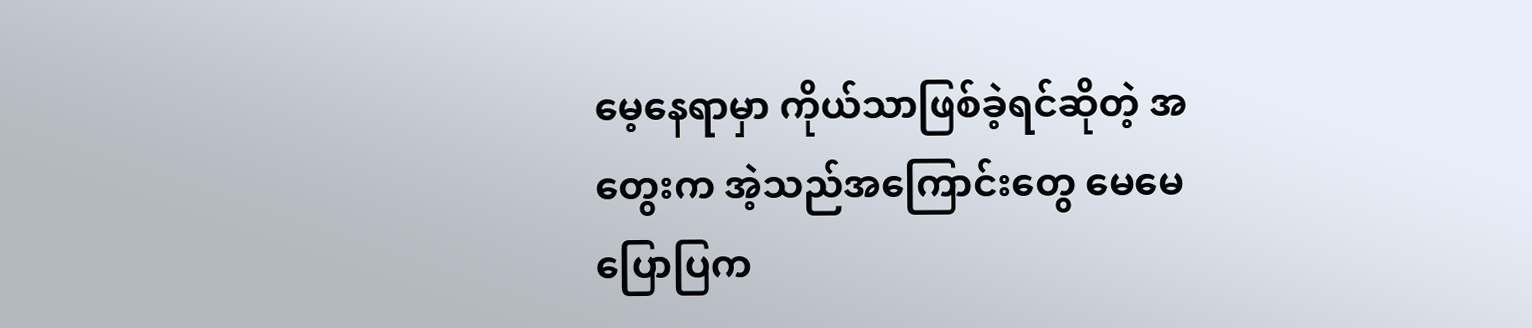မေ့နေရာမှာ ကိုယ်သာဖြစ်ခဲ့ရင်ဆိုတဲ့ အတွေးက အဲ့သည်အကြောင်းတွေ မေမေပြောပြက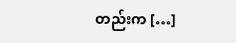တည်းက […]